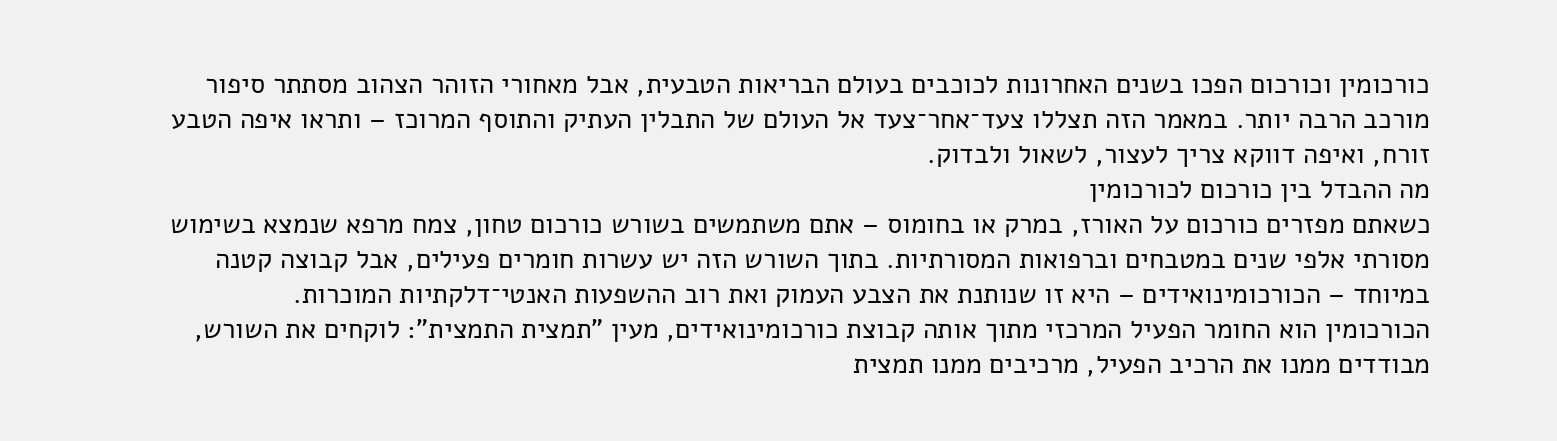כורכומין וכורכום הפכו בשנים האחרונות לכוכבים בעולם הבריאות הטבעית, אבל מאחורי הזוהר הצהוב מסתתר סיפור מורכב הרבה יותר. במאמר הזה תצללו צעד־אחר־צעד אל העולם של התבלין העתיק והתוסף המרוכז – ותראו איפה הטבע זורח, ואיפה דווקא צריך לעצור, לשאול ולבדוק.
מה ההבדל בין כורכום לכורכומין
כשאתם מפזרים כורכום על האורז, במרק או בחומוס – אתם משתמשים בשורש כורכום טחון, צמח מרפא שנמצא בשימוש מסורתי אלפי שנים במטבחים וברפואות המסורתיות. בתוך השורש הזה יש עשרות חומרים פעילים, אבל קבוצה קטנה במיוחד – הכורכומינואידים – היא זו שנותנת את הצבע העמוק ואת רוב ההשפעות האנטי־דלקתיות המוכרות.
הכורכומין הוא החומר הפעיל המרכזי מתוך אותה קבוצת כורכומינואידים, מעין "תמצית התמצית": לוקחים את השורש, מבודדים ממנו את הרכיב הפעיל, מרכיבים ממנו תמצית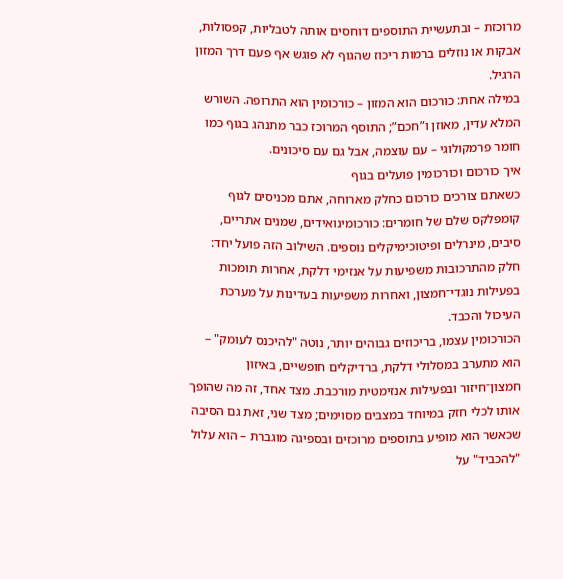מרוכזת – ובתעשיית התוספים דוחסים אותה לטבליות, קפסולות, אבקות או נוזלים ברמות ריכוז שהגוף לא פוגש אף פעם דרך המזון הרגיל.
במילה אחת: כורכום הוא המזון – כורכומין הוא התרופה. השורש המלא עדין, מאוזן ו”חכם”; התוסף המרוכז כבר מתנהג בגוף כמו חומר פרמקולוגי – עם עוצמה, אבל גם עם סיכונים.
איך כורכום וכורכומין פועלים בגוף
כשאתם צורכים כורכום כחלק מארוחה, אתם מכניסים לגוף קומפלקס שלם של חומרים: כורכומינואידים, שמנים אתריים, סיבים, מינרלים ופיטוכימיקלים נוספים. השילוב הזה פועל יחד: חלק מהתרכובות משפיעות על אנזימי דלקת, אחרות תומכות בפעילות נוגדי־חמצון, ואחרות משפיעות בעדינות על מערכת העיכול והכבד.
הכורכומין עצמו, בריכוזים גבוהים יותר, נוטה "להיכנס לעומק" – הוא מתערב במסלולי דלקת, ברדיקלים חופשיים, באיזון חמצון־חיזור ובפעילות אנזימטית מורכבת. מצד אחד, זה מה שהופך אותו לכלי חזק במיוחד במצבים מסוימים; מצד שני, זאת גם הסיבה שכאשר הוא מופיע בתוספים מרוכזים ובספיגה מוגברת – הוא עלול "להכביד" על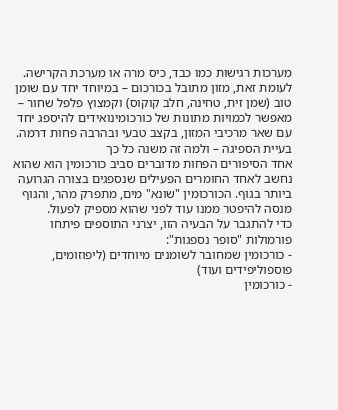מערכות רגישות כמו כבד, כיס מרה או מערכת הקרישה.
לעומת זאת, מזון מתובל בכורכום – במיוחד יחד עם שומן טוב (שמן זית, טחינה, חלב קוקוס) וקמצוץ פלפל שחור – מאפשר לכמויות מתונות של כורכומינואידים להיספג יחד עם שאר מרכיבי המזון, בקצב טבעי ובהרבה פחות דרמה.
בעיית הספיגה – ולמה זה משנה כל כך
אחד הסיפורים הפחות מדוברים סביב כורכומין הוא שהוא נחשב לאחד החומרים הפעילים שנספגים בצורה הגרועה ביותר בגוף. הכורכומין "שונא" מים, מתפרק מהר, והגוף מנסה להיפטר ממנו עוד לפני שהוא מספיק לפעול.
כדי להתגבר על הבעיה הזו, יצרני התוספים פיתחו פורמולות "סופר נספגות":
- כורכומין שמחובר לשומנים מיוחדים (ליפוזומים, פוספוליפידים ועוד)
- כורכומין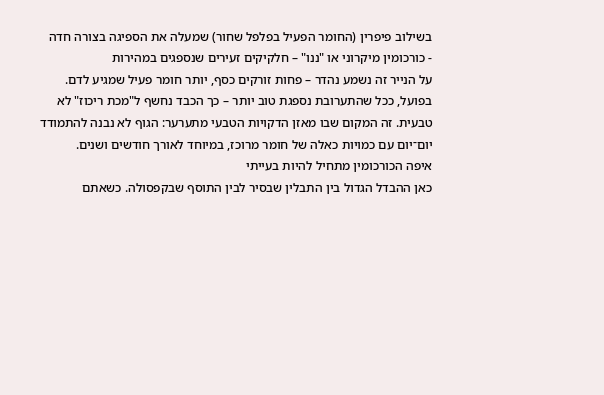בשילוב פיפרין (החומר הפעיל בפלפל שחור) שמעלה את הספיגה בצורה חדה
- כורכומין מיקרוני או "ננו" – חלקיקים זעירים שנספגים במהירות
על הנייר זה נשמע נהדר – פחות זורקים כסף, יותר חומר פעיל שמגיע לדם. בפועל, ככל שהתערובת נספגת טוב יותר – כך הכבד נחשף ל"מכת ריכוז" לא טבעית. זה המקום שבו מאזן הדקויות הטבעי מתערער: הגוף לא נבנה להתמודד יום־יום עם כמויות כאלה של חומר מרוכז, במיוחד לאורך חודשים ושנים.
איפה הכורכומין מתחיל להיות בעייתי
כאן ההבדל הגדול בין התבלין שבסיר לבין התוסף שבקפסולה. כשאתם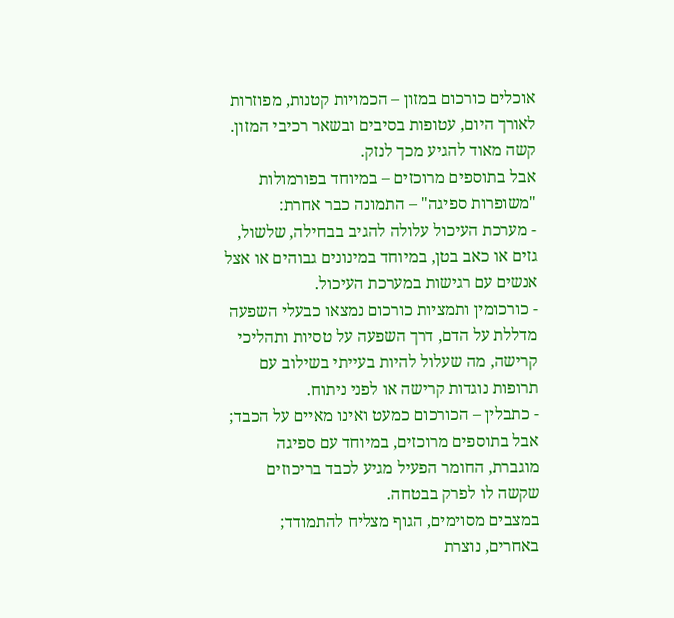אוכלים כורכום במזון – הכמויות קטנות, מפוזרות לאורך היום, עטופות בסיבים ובשאר רכיבי המזון. קשה מאוד להגיע מכך לנזק.
אבל בתוספים מרוכזים – במיוחד בפורמולות "משופרות ספיגה" – התמונה כבר אחרת:
- מערכת העיכול עלולה להגיב בבחילה, שלשול, גזים או כאב בטן, במיוחד במינונים גבוהים או אצל אנשים עם רגישות במערכת העיכול.
- כורכומין ותמציות כורכום נמצאו כבעלי השפעה מדללת על הדם, דרך השפעה על טסיות ותהליכי קרישה, מה שעלול להיות בעייתי בשילוב עם תרופות נוגדות קרישה או לפני ניתוח.
- כתבלין – הכורכום כמעט ואינו מאיים על הכבד; אבל בתוספים מרוכזים, במיוחד עם ספיגה מוגברת, החומר הפעיל מגיע לכבד בריכוזים שקשה לו לפרק בבטחה.
במצבים מסוימים, הגוף מצליח להתמודד; באחרים, נוצרת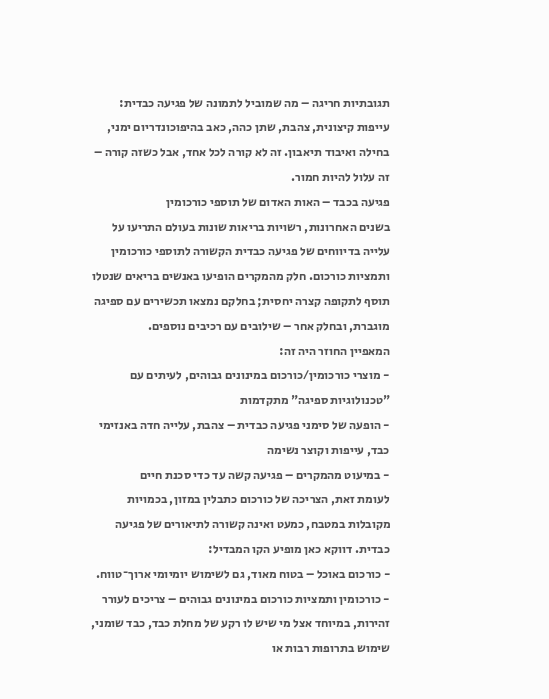תגובתיות חריגה – מה שמוביל לתמונה של פגיעה כבדית: עייפות קיצונית, צהבת, שתן כהה, כאב בהיפוכונדריום ימני, בחילה ואיבוד תיאבון. זה לא קורה לכל אחד, אבל כשזה קורה – זה עלול להיות חמור.
פגיעה בכבד – האות האדום של תוספי כורכומין
בשנים האחרונות, רשויות בריאות שונות בעולם התריעו על עלייה בדיווחים של פגיעה כבדית הקשורה לתוספי כורכומין ותמציות כורכום. חלק מהמקרים הופיעו באנשים בריאים שנטלו תוסף לתקופה קצרה יחסית; בחלקם נמצאו תכשירים עם ספיגה מוגברת, ובחלק אחר – שילובים עם רכיבים נוספים.
המאפיין החוזר היה זה:
- מוצרי כורכומין/כורכום במינונים גבוהים, לעיתים עם "טכנולוגיות ספיגה" מתקדמות
- הופעה של סימני פגיעה כבדית – צהבת, עלייה חדה באנזימי כבד, עייפות וקוצר נשימה
- במיעוט מהמקרים – פגיעה קשה עד כדי סכנת חיים
לעומת זאת, הצריכה של כורכום כתבלין במזון, בכמויות מקובלות במטבח, כמעט ואינה קשורה לתיאורים של פגיעה כבדית. דווקא כאן מופיע הקו המבדיל:
- כורכום באוכל – בטוח מאוד, גם לשימוש יומיומי ארוך־טווח.
- כורכומין ותמציות כורכום במינונים גבוהים – צריכים לעורר זהירות, במיוחד אצל מי שיש לו רקע של מחלת כבד, כבד שומני, שימוש בתרופות רבות או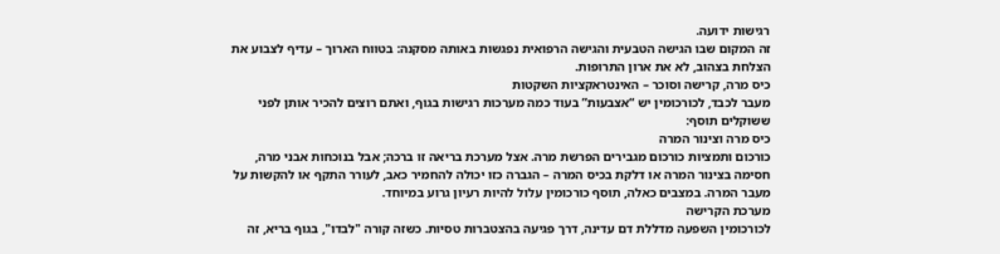רגישות ידועה.
זה המקום שבו הגישה הטבעית והגישה הרפואית נפגשות באותה מסקנה: בטווח הארוך – עדיף לצבוע את הצלחת בצהוב, לא את ארון התרופות.
כיס מרה, קרישה וסוכר – האינטראקציות השקטות
מעבר לכבד, לכורכומין יש “אצבעות” בעוד כמה מערכות רגישות בגוף, ואתם רוצים להכיר אותן לפני ששוקלים תוסף:
כיס מרה וצינור המרה
כורכום ותמציות כורכום מגבירים הפרשת מרה. אצל מערכת בריאה זו ברכה; אבל בנוכחות אבני מרה, חסימה בצינור המרה או דלקת בכיס המרה – הגברה כזו יכולה להחמיר כאב, לעורר התקף או להקשות על מעבר המרה. במצבים כאלה, תוסף כורכומין עלול להיות רעיון גרוע במיוחד.
מערכת הקרישה
לכורכומין השפעה מדללת דם עדינה, דרך פגיעה בהצטברות טסיות. כשזה קורה "לבדו", בגוף בריא, זה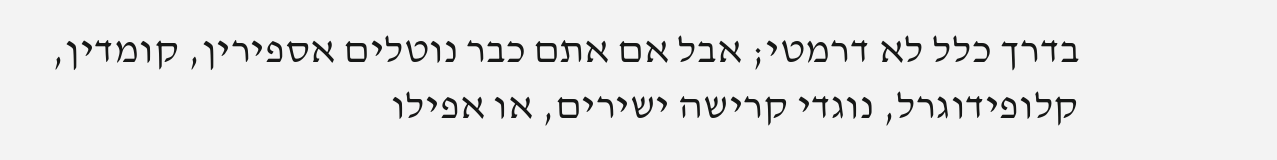בדרך כלל לא דרמטי; אבל אם אתם כבר נוטלים אספירין, קומדין, קלופידוגרל, נוגדי קרישה ישירים, או אפילו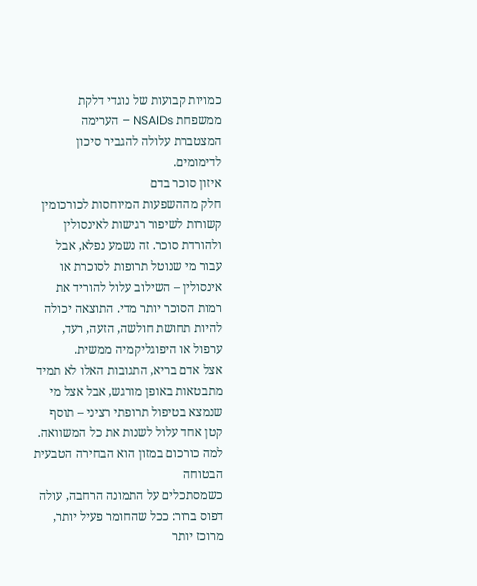כמויות קבועות של נוגדי דלקת ממשפחת NSAIDs – הערימה המצטברת עלולה להגביר סיכון לדימומים.
איזון סוכר בדם
חלק מההשפעות המיוחסות לכורכומין קשורות לשיפור רגישות לאינסולין ולהורדת סוכר. זה נשמע נפלא, אבל עבור מי שנוטל תרופות לסוכרת או אינסולין – השילוב עלול להוריד את רמות הסוכר יותר מדי. התוצאה יכולה להיות תחושת חולשה, הזעה, רעד, ערפול או היפוגליקמיה ממשית.
אצל אדם בריא, התגובות האלו לא תמיד מתבטאות באופן מורגש, אבל אצל מי שנמצא בטיפול תרופתי רציני – תוסף קטן אחד עלול לשנות את כל המשוואה.
למה כורכום במזון הוא הבחירה הטבעית הבטוחה
כשמסתכלים על התמונה הרחבה, עולה דפוס ברור: ככל שהחומר פעיל יותר, מרוכז יותר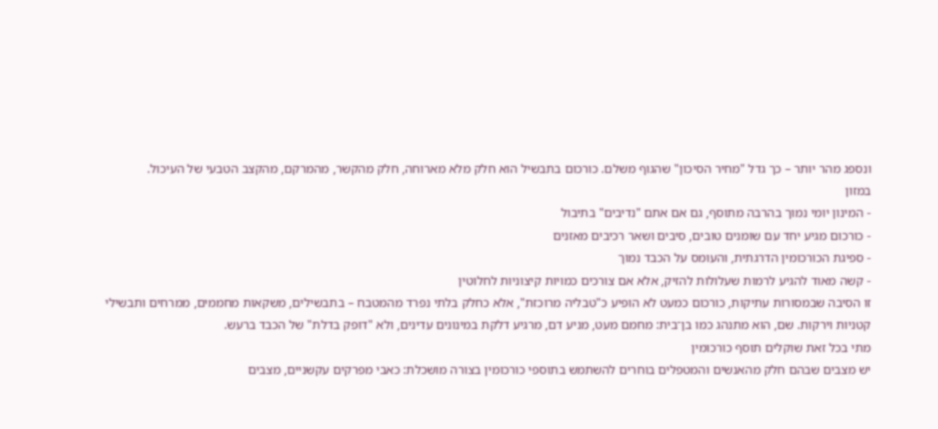ונספג מהר יותר – כך גדל "מחיר הסיכון" שהגוף משלם. כורכום בתבשיל הוא חלק מלא מארוחה, חלק מהקשר, מהמרקם, מהקצב הטבעי של העיכול.
במזון
- המינון יומי נמוך בהרבה מתוסף, גם אם אתם "נדיבים" בתיבול
- כורכום מגיע יחד עם שומנים טובים, סיבים ושאר רכיבים מאזנים
- ספיגת הכורכומין הדרגתית, והעומס על הכבד נמוך
- קשה מאוד להגיע לרמות שעלולות להזיק, אלא אם צורכים כמויות קיצוניות לחלוטין
זו הסיבה שבמסורות עתיקות, כורכום כמעט לא הופיע כ"טבליה מרוכזת", אלא כחלק בלתי נפרד מהמטבח – בתבשילים, משקאות מחממים, ממרחים ותבשילי קטניות וירקות. שם, הוא מתנהג כמו בן־בית: מחמם מעט, מניע דם, מרגיע דלקת במינונים עדינים, ולא "דופק בדלת" של הכבד ברעש.
מתי בכל זאת שוקלים תוסף כורכומין
יש מצבים שבהם חלק מהאנשים והמטפלים בוחרים להשתמש בתוספי כורכומין בצורה מושכלת: כאבי מפרקים עקשניים, מצבים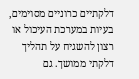דלקתיים כרוניים מסוימים, בעיות במערכת העיכול או רצון להשגיח על תהליך דלקתי ממושך. גם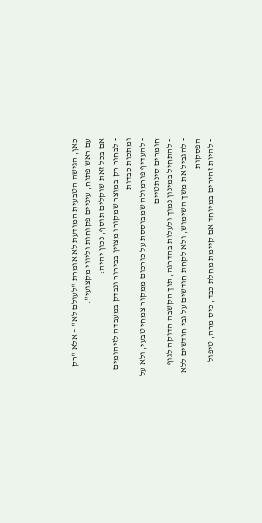כאן, הגישה הטבעית המודעת לא אומרת "לעולם לא" – אלא "רק עם ראש פתוח, עיניים פקוחות וליווי מקצועי".
אם בכל זאת שוקלים תוסף, נכון יהיה:
- לבחור רק במוצר שמקורו מצוין בבירור ונבדק במעבדה לזיהומים ומתכות כבדות
- להעדיף פורמולה שמבוססת על כורכום ממקור צמחי טבעי, ולא על חומרים סינתטיים
- להתחיל במינון נמוך ולעלות בהדרגה, תוך הקשבה הדוקה לגוף
- להגביל את משך השימוש, ולא לקחת חודשים על גבי חודשים ללא הפסקות
- להיות זהירים במיוחד אם קיימת מחלת כבד, כיס מרה, טיפול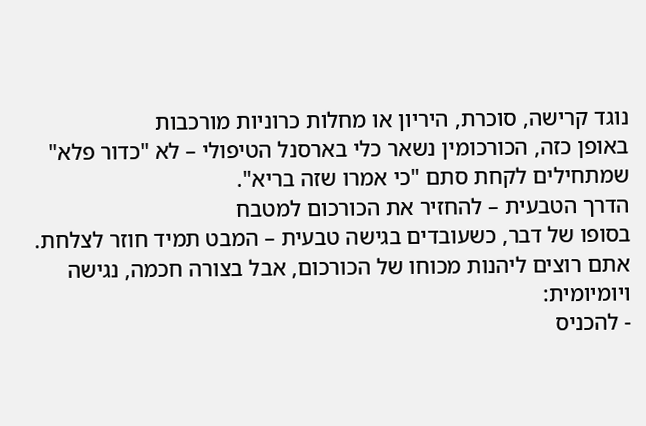נוגד קרישה, סוכרת, היריון או מחלות כרוניות מורכבות
באופן כזה, הכורכומין נשאר כלי בארסנל הטיפולי – לא "כדור פלא" שמתחילים לקחת סתם "כי אמרו שזה בריא".
הדרך הטבעית – להחזיר את הכורכום למטבח
בסופו של דבר, כשעובדים בגישה טבעית – המבט תמיד חוזר לצלחת. אתם רוצים ליהנות מכוחו של הכורכום, אבל בצורה חכמה, נגישה ויומיומית:
- להכניס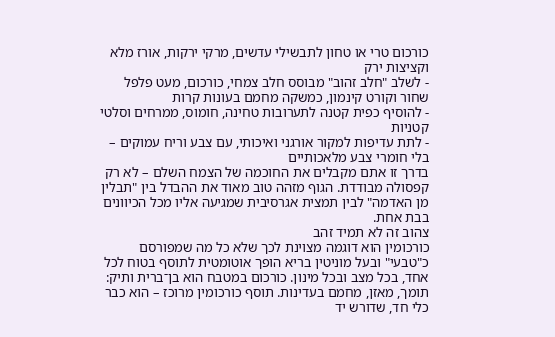כורכום טרי או טחון לתבשילי עדשים, מרקי ירקות, אורז מלא וקציצות ירק
- לשלב "חלב זהוב" מבוסס חלב צמחי, כורכום, מעט פלפל שחור וקורט קינמון, כמשקה מחמם בעונות קרות
- להוסיף כפית קטנה לתערובות טחינה, חומוס, ממרחים וסלטי קטניות
- לתת עדיפות למקור אורגני ואיכותי, עם צבע וריח עמוקים – בלי חומרי צבע מלאכותיים
בדרך זו אתם מקבלים את החוכמה של הצמח השלם – לא רק קפסולה מבודדת. הגוף מזהה טוב מאוד את ההבדל בין "תבלין מן האדמה" לבין תמצית אגרסיבית שמגיעה אליו מכל הכיוונים בבת אחת.
צהוב זה לא תמיד זהב
כורכומין הוא דוגמה מצוינת לכך שלא כל מה שמפורסם כ"טבעי" ובעל מוניטין בריא הופך אוטומטית לתוסף בטוח לכל אחד, בכל מצב ובכל מינון. כורכום במטבח הוא בן־ברית ותיק: תומך, מאזן, מחמם בעדינות. תוסף כורכומין מרוכז – הוא כבר כלי חד, שדורש יד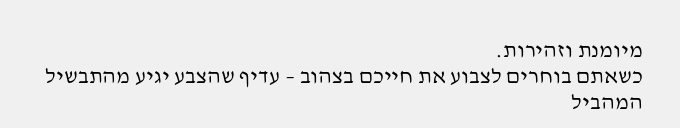מיומנת וזהירות.
כשאתם בוחרים לצבוע את חייכם בצהוב – עדיף שהצבע יגיע מהתבשיל המהביל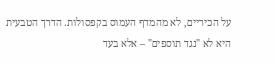על הכיריים, לא מהמדף העמוס בקפסולות. הדרך הטבעית היא לא "נגד תוספים" – אלא בעד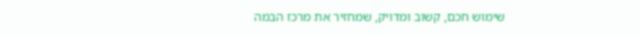שימוש חכם, קשוב ומדויק, שמחזיר את מרכז הבמה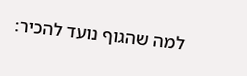למה שהגוף נועד להכיר: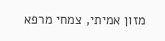מזון אמיתי, צמחי מרפא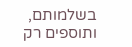בשלמותם, ותוספים רק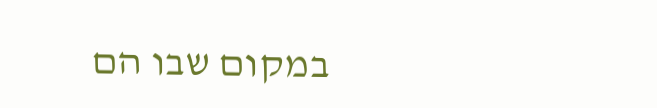במקום שבו הם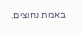באמת נחוצים.